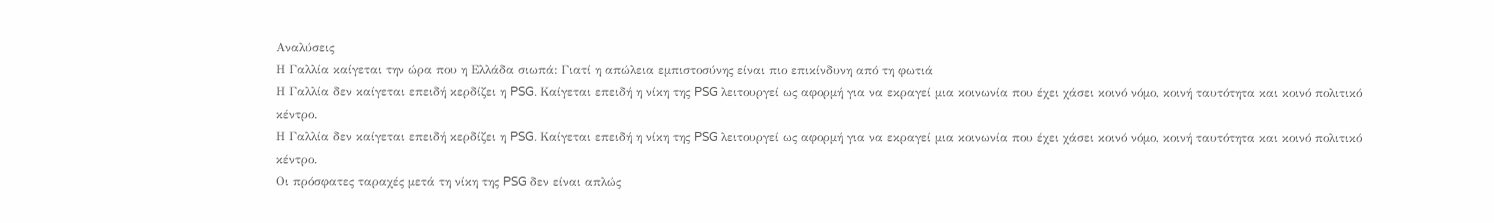Αναλύσεις
Η Γαλλία καίγεται την ώρα που η Ελλάδα σιωπά: Γιατί η απώλεια εμπιστοσύνης είναι πιο επικίνδυνη από τη φωτιά
Η Γαλλία δεν καίγεται επειδή κερδίζει η PSG. Καίγεται επειδή η νίκη της PSG λειτουργεί ως αφορμή για να εκραγεί μια κοινωνία που έχει χάσει κοινό νόμο, κοινή ταυτότητα και κοινό πολιτικό κέντρο.
Η Γαλλία δεν καίγεται επειδή κερδίζει η PSG. Καίγεται επειδή η νίκη της PSG λειτουργεί ως αφορμή για να εκραγεί μια κοινωνία που έχει χάσει κοινό νόμο, κοινή ταυτότητα και κοινό πολιτικό κέντρο.
Οι πρόσφατες ταραχές μετά τη νίκη της PSG δεν είναι απλώς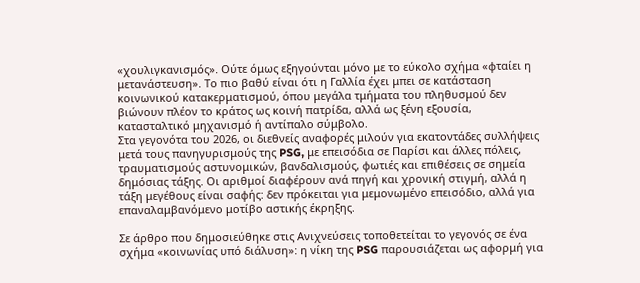«χουλιγκανισμός». Ούτε όμως εξηγούνται μόνο με το εύκολο σχήμα «φταίει η μετανάστευση». Το πιο βαθύ είναι ότι η Γαλλία έχει μπει σε κατάσταση κοινωνικού κατακερματισμού, όπου μεγάλα τμήματα του πληθυσμού δεν βιώνουν πλέον το κράτος ως κοινή πατρίδα, αλλά ως ξένη εξουσία, κατασταλτικό μηχανισμό ή αντίπαλο σύμβολο.
Στα γεγονότα του 2026, οι διεθνείς αναφορές μιλούν για εκατοντάδες συλλήψεις μετά τους πανηγυρισμούς της PSG, με επεισόδια σε Παρίσι και άλλες πόλεις, τραυματισμούς αστυνομικών, βανδαλισμούς, φωτιές και επιθέσεις σε σημεία δημόσιας τάξης. Οι αριθμοί διαφέρουν ανά πηγή και χρονική στιγμή, αλλά η τάξη μεγέθους είναι σαφής: δεν πρόκειται για μεμονωμένο επεισόδιο, αλλά για επαναλαμβανόμενο μοτίβο αστικής έκρηξης.

Σε άρθρο που δημοσιεύθηκε στις Ανιχνεύσεις τοποθετείται το γεγονός σε ένα σχήμα «κοινωνίας υπό διάλυση»: η νίκη της PSG παρουσιάζεται ως αφορμή για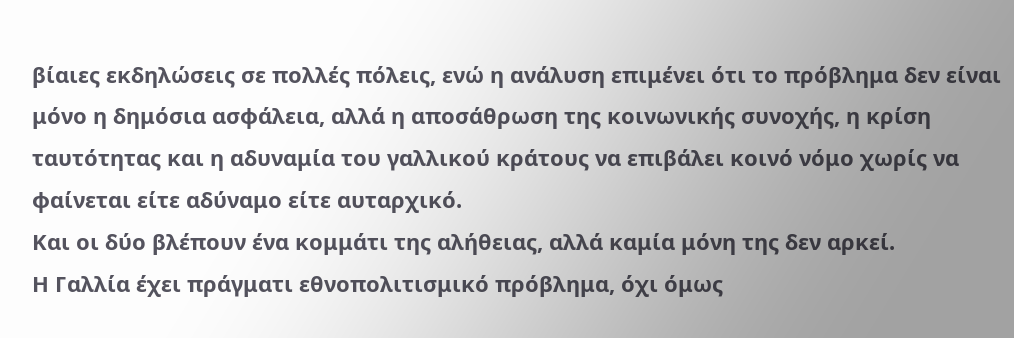βίαιες εκδηλώσεις σε πολλές πόλεις, ενώ η ανάλυση επιμένει ότι το πρόβλημα δεν είναι μόνο η δημόσια ασφάλεια, αλλά η αποσάθρωση της κοινωνικής συνοχής, η κρίση ταυτότητας και η αδυναμία του γαλλικού κράτους να επιβάλει κοινό νόμο χωρίς να φαίνεται είτε αδύναμο είτε αυταρχικό.
Και οι δύο βλέπουν ένα κομμάτι της αλήθειας, αλλά καμία μόνη της δεν αρκεί.
Η Γαλλία έχει πράγματι εθνοπολιτισμικό πρόβλημα, όχι όμως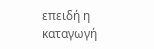επειδή η καταγωγή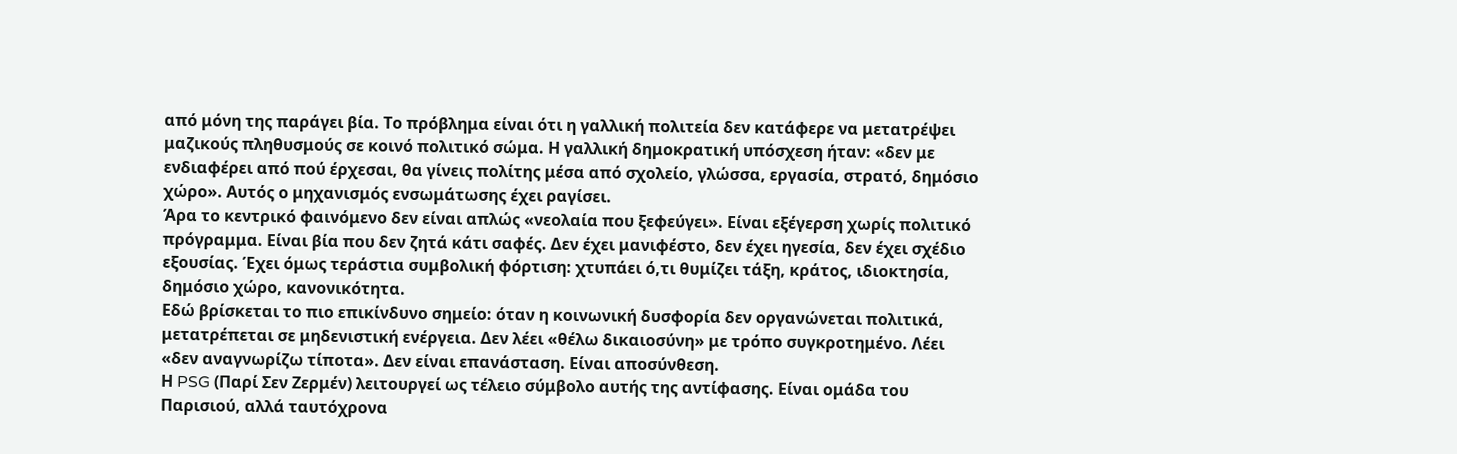από μόνη της παράγει βία. Το πρόβλημα είναι ότι η γαλλική πολιτεία δεν κατάφερε να μετατρέψει μαζικούς πληθυσμούς σε κοινό πολιτικό σώμα. Η γαλλική δημοκρατική υπόσχεση ήταν: «δεν με ενδιαφέρει από πού έρχεσαι, θα γίνεις πολίτης μέσα από σχολείο, γλώσσα, εργασία, στρατό, δημόσιο χώρο». Αυτός ο μηχανισμός ενσωμάτωσης έχει ραγίσει.
Άρα το κεντρικό φαινόμενο δεν είναι απλώς «νεολαία που ξεφεύγει». Είναι εξέγερση χωρίς πολιτικό πρόγραμμα. Είναι βία που δεν ζητά κάτι σαφές. Δεν έχει μανιφέστο, δεν έχει ηγεσία, δεν έχει σχέδιο εξουσίας. Έχει όμως τεράστια συμβολική φόρτιση: χτυπάει ό,τι θυμίζει τάξη, κράτος, ιδιοκτησία, δημόσιο χώρο, κανονικότητα.
Εδώ βρίσκεται το πιο επικίνδυνο σημείο: όταν η κοινωνική δυσφορία δεν οργανώνεται πολιτικά, μετατρέπεται σε μηδενιστική ενέργεια. Δεν λέει «θέλω δικαιοσύνη» με τρόπο συγκροτημένο. Λέει «δεν αναγνωρίζω τίποτα». Δεν είναι επανάσταση. Είναι αποσύνθεση.
Η PSG (Παρί Σεν Ζερμέν) λειτουργεί ως τέλειο σύμβολο αυτής της αντίφασης. Είναι ομάδα του Παρισιού, αλλά ταυτόχρονα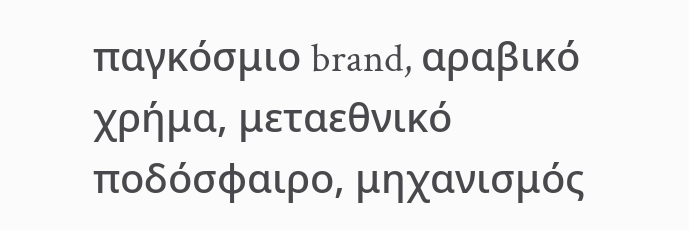παγκόσμιο brand, αραβικό χρήμα, μεταεθνικό ποδόσφαιρο, μηχανισμός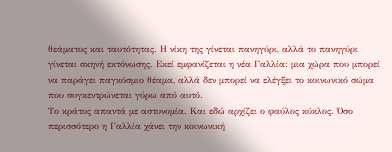θεάματος και ταυτότητας. Η νίκη της γίνεται πανηγύρι, αλλά το πανηγύρι γίνεται σκηνή εκτόνωσης. Εκεί εμφανίζεται η νέα Γαλλία: μια χώρα που μπορεί να παράγει παγκόσμιο θέαμα, αλλά δεν μπορεί να ελέγξει το κοινωνικό σώμα που συγκεντρώνεται γύρω από αυτό.
Το κράτος απαντά με αστυνομία. Και εδώ αρχίζει ο φαύλος κύκλος. Όσο περισσότερο η Γαλλία χάνει την κοινωνική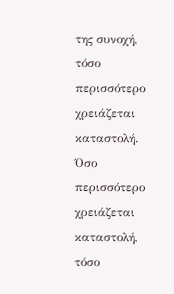της συνοχή, τόσο περισσότερο χρειάζεται καταστολή. Όσο περισσότερο χρειάζεται καταστολή, τόσο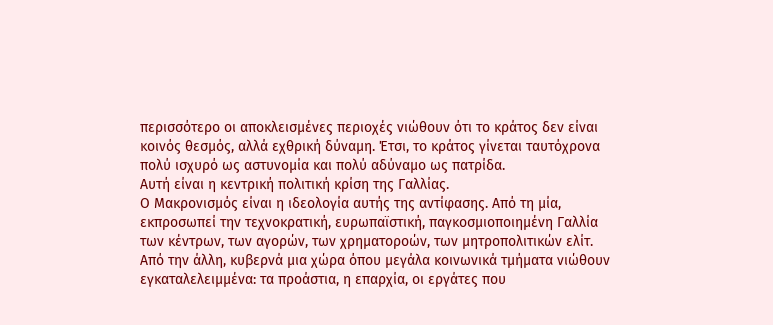περισσότερο οι αποκλεισμένες περιοχές νιώθουν ότι το κράτος δεν είναι κοινός θεσμός, αλλά εχθρική δύναμη. Έτσι, το κράτος γίνεται ταυτόχρονα πολύ ισχυρό ως αστυνομία και πολύ αδύναμο ως πατρίδα.
Αυτή είναι η κεντρική πολιτική κρίση της Γαλλίας.
Ο Μακρονισμός είναι η ιδεολογία αυτής της αντίφασης. Από τη μία, εκπροσωπεί την τεχνοκρατική, ευρωπαϊστική, παγκοσμιοποιημένη Γαλλία των κέντρων, των αγορών, των χρηματοροών, των μητροπολιτικών ελίτ. Από την άλλη, κυβερνά μια χώρα όπου μεγάλα κοινωνικά τμήματα νιώθουν εγκαταλελειμμένα: τα προάστια, η επαρχία, οι εργάτες που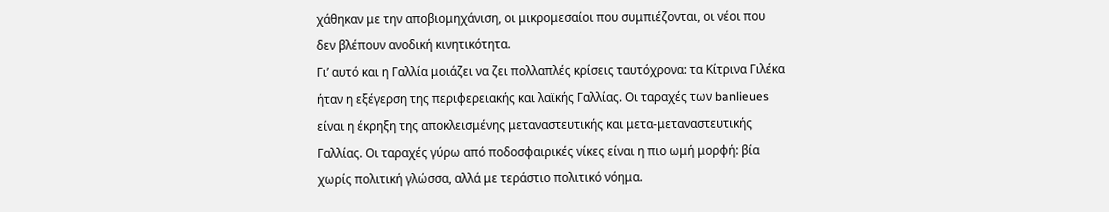χάθηκαν με την αποβιομηχάνιση, οι μικρομεσαίοι που συμπιέζονται, οι νέοι που δεν βλέπουν ανοδική κινητικότητα.
Γι’ αυτό και η Γαλλία μοιάζει να ζει πολλαπλές κρίσεις ταυτόχρονα: τα Κίτρινα Γιλέκα ήταν η εξέγερση της περιφερειακής και λαϊκής Γαλλίας. Οι ταραχές των banlieues είναι η έκρηξη της αποκλεισμένης μεταναστευτικής και μετα-μεταναστευτικής Γαλλίας. Οι ταραχές γύρω από ποδοσφαιρικές νίκες είναι η πιο ωμή μορφή: βία χωρίς πολιτική γλώσσα, αλλά με τεράστιο πολιτικό νόημα.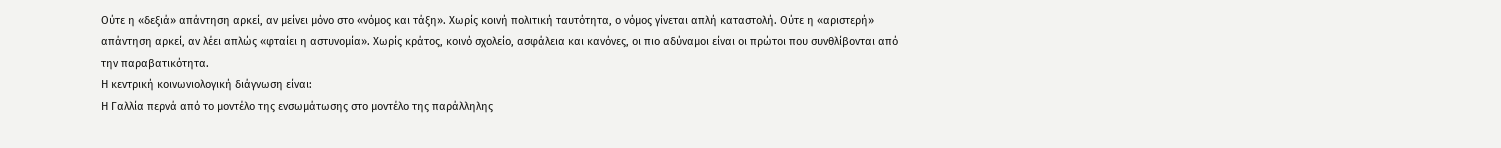Ούτε η «δεξιά» απάντηση αρκεί, αν μείνει μόνο στο «νόμος και τάξη». Χωρίς κοινή πολιτική ταυτότητα, ο νόμος γίνεται απλή καταστολή. Ούτε η «αριστερή» απάντηση αρκεί, αν λέει απλώς «φταίει η αστυνομία». Χωρίς κράτος, κοινό σχολείο, ασφάλεια και κανόνες, οι πιο αδύναμοι είναι οι πρώτοι που συνθλίβονται από την παραβατικότητα.
Η κεντρική κοινωνιολογική διάγνωση είναι:
Η Γαλλία περνά από το μοντέλο της ενσωμάτωσης στο μοντέλο της παράλληλης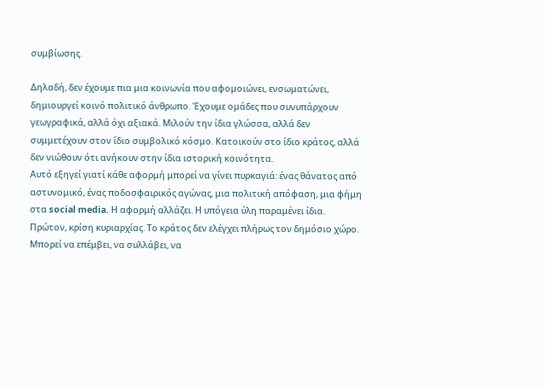συμβίωσης.

Δηλαδή, δεν έχουμε πια μια κοινωνία που αφομοιώνει, ενσωματώνει, δημιουργεί κοινό πολιτικό άνθρωπο. Έχουμε ομάδες που συνυπάρχουν γεωγραφικά, αλλά όχι αξιακά. Μιλούν την ίδια γλώσσα, αλλά δεν συμμετέχουν στον ίδιο συμβολικό κόσμο. Κατοικούν στο ίδιο κράτος, αλλά δεν νιώθουν ότι ανήκουν στην ίδια ιστορική κοινότητα.
Αυτό εξηγεί γιατί κάθε αφορμή μπορεί να γίνει πυρκαγιά: ένας θάνατος από αστυνομικό, ένας ποδοσφαιρικός αγώνας, μια πολιτική απόφαση, μια φήμη στα social media. Η αφορμή αλλάζει. Η υπόγεια ύλη παραμένει ίδια.
Πρώτον, κρίση κυριαρχίας. Το κράτος δεν ελέγχει πλήρως τον δημόσιο χώρο. Μπορεί να επέμβει, να συλλάβει, να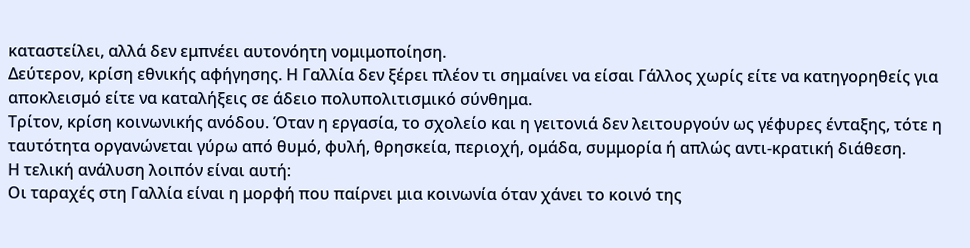καταστείλει, αλλά δεν εμπνέει αυτονόητη νομιμοποίηση.
Δεύτερον, κρίση εθνικής αφήγησης. Η Γαλλία δεν ξέρει πλέον τι σημαίνει να είσαι Γάλλος χωρίς είτε να κατηγορηθείς για αποκλεισμό είτε να καταλήξεις σε άδειο πολυπολιτισμικό σύνθημα.
Τρίτον, κρίση κοινωνικής ανόδου. Όταν η εργασία, το σχολείο και η γειτονιά δεν λειτουργούν ως γέφυρες ένταξης, τότε η ταυτότητα οργανώνεται γύρω από θυμό, φυλή, θρησκεία, περιοχή, ομάδα, συμμορία ή απλώς αντι-κρατική διάθεση.
Η τελική ανάλυση λοιπόν είναι αυτή:
Οι ταραχές στη Γαλλία είναι η μορφή που παίρνει μια κοινωνία όταν χάνει το κοινό της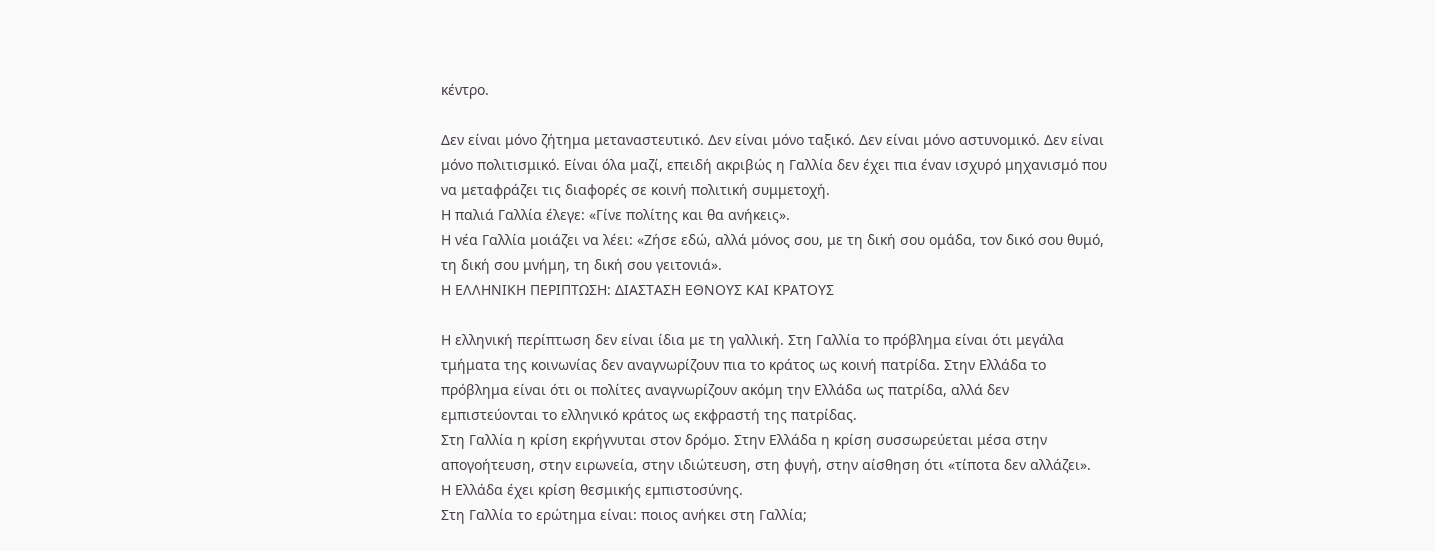κέντρο.

Δεν είναι μόνο ζήτημα μεταναστευτικό. Δεν είναι μόνο ταξικό. Δεν είναι μόνο αστυνομικό. Δεν είναι μόνο πολιτισμικό. Είναι όλα μαζί, επειδή ακριβώς η Γαλλία δεν έχει πια έναν ισχυρό μηχανισμό που να μεταφράζει τις διαφορές σε κοινή πολιτική συμμετοχή.
Η παλιά Γαλλία έλεγε: «Γίνε πολίτης και θα ανήκεις».
Η νέα Γαλλία μοιάζει να λέει: «Ζήσε εδώ, αλλά μόνος σου, με τη δική σου ομάδα, τον δικό σου θυμό, τη δική σου μνήμη, τη δική σου γειτονιά».
Η ΕΛΛΗΝΙΚΗ ΠΕΡΙΠΤΩΣΗ: ΔΙΑΣΤΑΣΗ ΕΘΝΟΥΣ ΚΑΙ ΚΡΑΤΟΥΣ

Η ελληνική περίπτωση δεν είναι ίδια με τη γαλλική. Στη Γαλλία το πρόβλημα είναι ότι μεγάλα τμήματα της κοινωνίας δεν αναγνωρίζουν πια το κράτος ως κοινή πατρίδα. Στην Ελλάδα το πρόβλημα είναι ότι οι πολίτες αναγνωρίζουν ακόμη την Ελλάδα ως πατρίδα, αλλά δεν εμπιστεύονται το ελληνικό κράτος ως εκφραστή της πατρίδας.
Στη Γαλλία η κρίση εκρήγνυται στον δρόμο. Στην Ελλάδα η κρίση συσσωρεύεται μέσα στην απογοήτευση, στην ειρωνεία, στην ιδιώτευση, στη φυγή, στην αίσθηση ότι «τίποτα δεν αλλάζει».
Η Ελλάδα έχει κρίση θεσμικής εμπιστοσύνης.
Στη Γαλλία το ερώτημα είναι: ποιος ανήκει στη Γαλλία;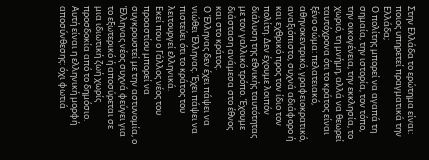Στην Ελλάδα το ερώτημα είναι: ποιος υπηρετεί πραγματικά την Ελλάδα;
Ο πολίτης μπορεί να αγαπά τη σημαία, την ιστορία, τον τόπο, την οικογένεια, την εκκλησία, το χωριό, τη μνήμη, αλλά να θεωρεί ταυτόχρονα ότι το κράτος είναι ξένο σώμα: πελατειακό, αθηνοκεντρικό, γραφειοκρατικό, αναξιόπιστο, συχνά αδιάφορο ή και εχθρικό προς τον ίδιο τον πολίτη. Δεν έχουμε λοιπόν διάλυση της εθνικής ταυτότητας με τον γαλλικό τρόπο. Έχουμε διάσταση ανάμεσα στο έθνος και στο κράτος.
Ο Έλληνας δεν έχει πάψει να νιώθει Έλληνας. Έχει πάψει να πιστεύει ότι το κράτος του λειτουργεί ελληνικά.
Εκεί που ο Γάλλος νέος του προαστίου μπορεί να συγκρουστεί με την αστυνομία, ο Έλληνας νέος συχνά φεύγει για το εξωτερικό ή αποσύρεται σε μια ιδιωτική ζωή χωρίς προσδοκία από το δημόσιο.
Αυτή είναι η ελληνική μορφή αποσύνθεσης: όχι φωτιά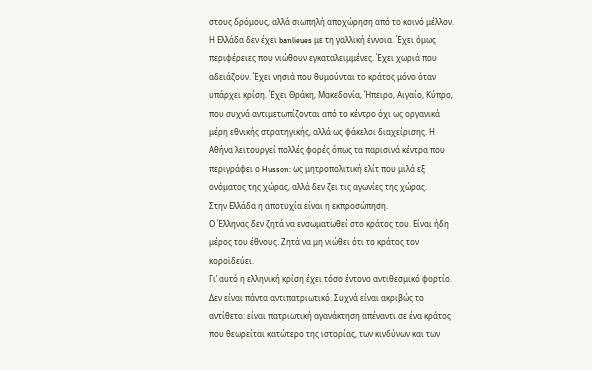στους δρόμους, αλλά σιωπηλή αποχώρηση από το κοινό μέλλον.
Η Ελλάδα δεν έχει banlieues με τη γαλλική έννοια. Έχει όμως περιφέρειες που νιώθουν εγκαταλειμμένες. Έχει χωριά που αδειάζουν. Έχει νησιά που θυμούνται το κράτος μόνο όταν υπάρχει κρίση. Έχει Θράκη, Μακεδονία, Ήπειρο, Αιγαίο, Κύπρο, που συχνά αντιμετωπίζονται από το κέντρο όχι ως οργανικά μέρη εθνικής στρατηγικής, αλλά ως φάκελοι διαχείρισης. Η Αθήνα λειτουργεί πολλές φορές όπως τα παρισινά κέντρα που περιγράφει ο Husson: ως μητροπολιτική ελίτ που μιλά εξ ονόματος της χώρας, αλλά δεν ζει τις αγωνίες της χώρας.
Στην Ελλάδα η αποτυχία είναι η εκπροσώπηση.
Ο Έλληνας δεν ζητά να ενσωματωθεί στο κράτος του. Είναι ήδη μέρος του έθνους. Ζητά να μη νιώθει ότι το κράτος τον κοροϊδεύει.
Γι’ αυτό η ελληνική κρίση έχει τόσο έντονο αντιθεσμικό φορτίο. Δεν είναι πάντα αντιπατριωτικό. Συχνά είναι ακριβώς το αντίθετο: είναι πατριωτική αγανάκτηση απέναντι σε ένα κράτος που θεωρείται κατώτερο της ιστορίας, των κινδύνων και των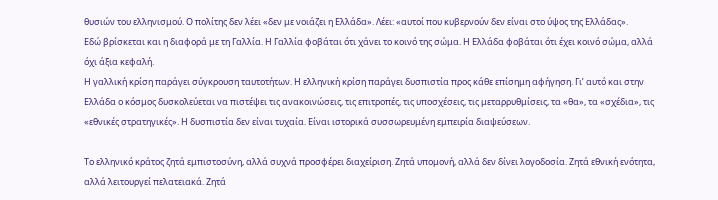θυσιών του ελληνισμού. Ο πολίτης δεν λέει «δεν με νοιάζει η Ελλάδα». Λέει: «αυτοί που κυβερνούν δεν είναι στο ύψος της Ελλάδας».
Εδώ βρίσκεται και η διαφορά με τη Γαλλία. Η Γαλλία φοβάται ότι χάνει το κοινό της σώμα. Η Ελλάδα φοβάται ότι έχει κοινό σώμα, αλλά όχι άξια κεφαλή.
Η γαλλική κρίση παράγει σύγκρουση ταυτοτήτων. Η ελληνική κρίση παράγει δυσπιστία προς κάθε επίσημη αφήγηση. Γι’ αυτό και στην Ελλάδα ο κόσμος δυσκολεύεται να πιστέψει τις ανακοινώσεις, τις επιτροπές, τις υποσχέσεις, τις μεταρρυθμίσεις, τα «θα», τα «σχέδια», τις «εθνικές στρατηγικές». Η δυσπιστία δεν είναι τυχαία. Είναι ιστορικά συσσωρευμένη εμπειρία διαψεύσεων.

Το ελληνικό κράτος ζητά εμπιστοσύνη, αλλά συχνά προσφέρει διαχείριση. Ζητά υπομονή, αλλά δεν δίνει λογοδοσία. Ζητά εθνική ενότητα, αλλά λειτουργεί πελατειακά. Ζητά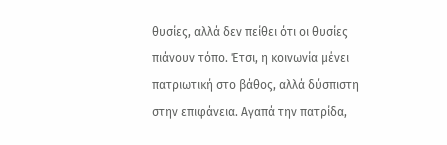θυσίες, αλλά δεν πείθει ότι οι θυσίες πιάνουν τόπο. Έτσι, η κοινωνία μένει πατριωτική στο βάθος, αλλά δύσπιστη στην επιφάνεια. Αγαπά την πατρίδα,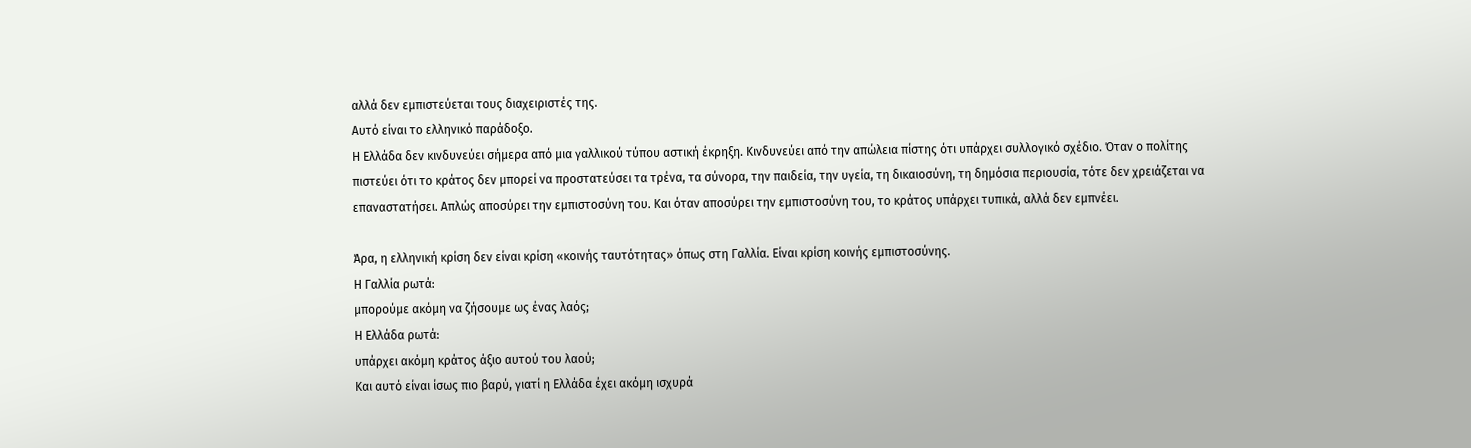αλλά δεν εμπιστεύεται τους διαχειριστές της.
Αυτό είναι το ελληνικό παράδοξο.
Η Ελλάδα δεν κινδυνεύει σήμερα από μια γαλλικού τύπου αστική έκρηξη. Κινδυνεύει από την απώλεια πίστης ότι υπάρχει συλλογικό σχέδιο. Όταν ο πολίτης πιστεύει ότι το κράτος δεν μπορεί να προστατεύσει τα τρένα, τα σύνορα, την παιδεία, την υγεία, τη δικαιοσύνη, τη δημόσια περιουσία, τότε δεν χρειάζεται να επαναστατήσει. Απλώς αποσύρει την εμπιστοσύνη του. Και όταν αποσύρει την εμπιστοσύνη του, το κράτος υπάρχει τυπικά, αλλά δεν εμπνέει.

Άρα, η ελληνική κρίση δεν είναι κρίση «κοινής ταυτότητας» όπως στη Γαλλία. Είναι κρίση κοινής εμπιστοσύνης.
Η Γαλλία ρωτά:
μπορούμε ακόμη να ζήσουμε ως ένας λαός;
Η Ελλάδα ρωτά:
υπάρχει ακόμη κράτος άξιο αυτού του λαού;
Και αυτό είναι ίσως πιο βαρύ, γιατί η Ελλάδα έχει ακόμη ισχυρά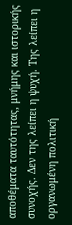αποθέματα ταυτότητας, μνήμης και ιστορικής συνοχής. Δεν της λείπει η ψυχή. Της λείπει η οργανωμένη πολιτική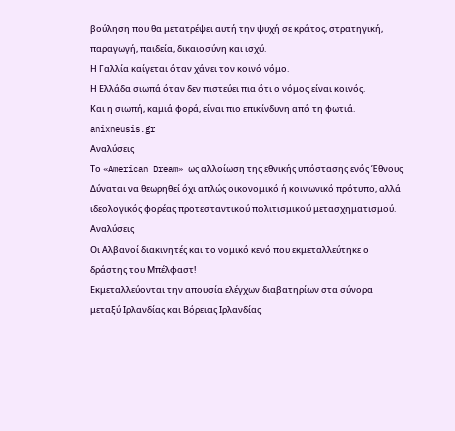βούληση που θα μετατρέψει αυτή την ψυχή σε κράτος, στρατηγική, παραγωγή, παιδεία, δικαιοσύνη και ισχύ.
Η Γαλλία καίγεται όταν χάνει τον κοινό νόμο.
Η Ελλάδα σιωπά όταν δεν πιστεύει πια ότι ο νόμος είναι κοινός.
Και η σιωπή, καμιά φορά, είναι πιο επικίνδυνη από τη φωτιά.
anixneusis.gr
Αναλύσεις
Το «American Dream» ως αλλοίωση της εθνικής υπόστασης ενός Έθνους
Δύναται να θεωρηθεί όχι απλώς οικονομικό ή κοινωνικό πρότυπο, αλλά ιδεολογικός φορέας προτεσταντικού πολιτισμικού μετασχηματισμού.
Αναλύσεις
Οι Αλβανοί διακινητές και το νομικό κενό που εκμεταλλεύτηκε ο δράστης του Μπέλφαστ!
Εκμεταλλεύονται την απουσία ελέγχων διαβατηρίων στα σύνορα μεταξύ Ιρλανδίας και Βόρειας Ιρλανδίας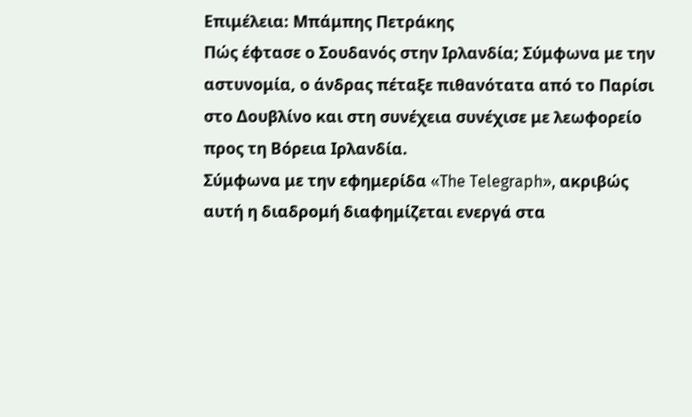Επιμέλεια: Μπάμπης Πετράκης
Πώς έφτασε ο Σουδανός στην Ιρλανδία; Σύμφωνα με την αστυνομία, ο άνδρας πέταξε πιθανότατα από το Παρίσι στο Δουβλίνο και στη συνέχεια συνέχισε με λεωφορείο προς τη Βόρεια Ιρλανδία.
Σύμφωνα με την εφημερίδα «The Telegraph», ακριβώς αυτή η διαδρομή διαφημίζεται ενεργά στα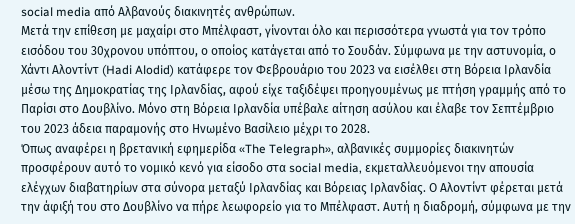social media από Αλβανούς διακινητές ανθρώπων.
Μετά την επίθεση με μαχαίρι στο Μπέλφαστ, γίνονται όλο και περισσότερα γνωστά για τον τρόπο εισόδου του 30χρονου υπόπτου, ο οποίος κατάγεται από το Σουδάν. Σύμφωνα με την αστυνομία, ο Χάντι Αλοντίντ (Hadi Alodid) κατάφερε τον Φεβρουάριο του 2023 να εισέλθει στη Βόρεια Ιρλανδία μέσω της Δημοκρατίας της Ιρλανδίας, αφού είχε ταξιδέψει προηγουμένως με πτήση γραμμής από το Παρίσι στο Δουβλίνο. Μόνο στη Βόρεια Ιρλανδία υπέβαλε αίτηση ασύλου και έλαβε τον Σεπτέμβριο του 2023 άδεια παραμονής στο Ηνωμένο Βασίλειο μέχρι το 2028.
Όπως αναφέρει η βρετανική εφημερίδα «The Telegraph», αλβανικές συμμορίες διακινητών προσφέρουν αυτό το νομικό κενό για είσοδο στα social media, εκμεταλλευόμενοι την απουσία ελέγχων διαβατηρίων στα σύνορα μεταξύ Ιρλανδίας και Βόρειας Ιρλανδίας. Ο Αλοντίντ φέρεται μετά την άφιξή του στο Δουβλίνο να πήρε λεωφορείο για το Μπέλφαστ. Αυτή η διαδρομή, σύμφωνα με την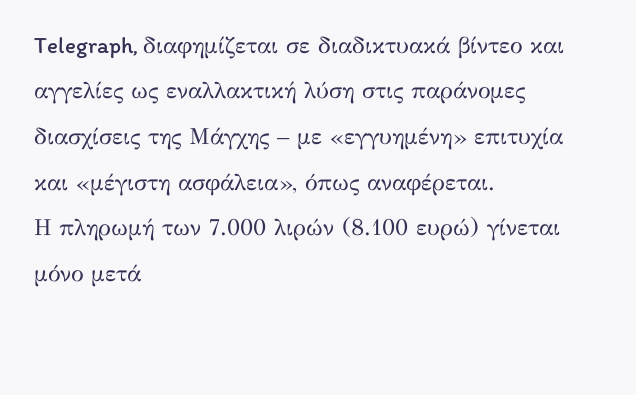Telegraph, διαφημίζεται σε διαδικτυακά βίντεο και αγγελίες ως εναλλακτική λύση στις παράνομες διασχίσεις της Μάγχης – με «εγγυημένη» επιτυχία και «μέγιστη ασφάλεια», όπως αναφέρεται.
Η πληρωμή των 7.000 λιρών (8.100 ευρώ) γίνεται μόνο μετά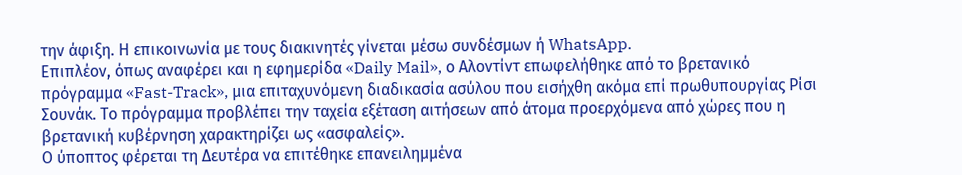την άφιξη. Η επικοινωνία με τους διακινητές γίνεται μέσω συνδέσμων ή WhatsApp.
Επιπλέον, όπως αναφέρει και η εφημερίδα «Daily Mail», ο Αλοντίντ επωφελήθηκε από το βρετανικό πρόγραμμα «Fast-Track», μια επιταχυνόμενη διαδικασία ασύλου που εισήχθη ακόμα επί πρωθυπουργίας Ρίσι Σουνάκ. Το πρόγραμμα προβλέπει την ταχεία εξέταση αιτήσεων από άτομα προερχόμενα από χώρες που η βρετανική κυβέρνηση χαρακτηρίζει ως «ασφαλείς».
Ο ύποπτος φέρεται τη Δευτέρα να επιτέθηκε επανειλημμένα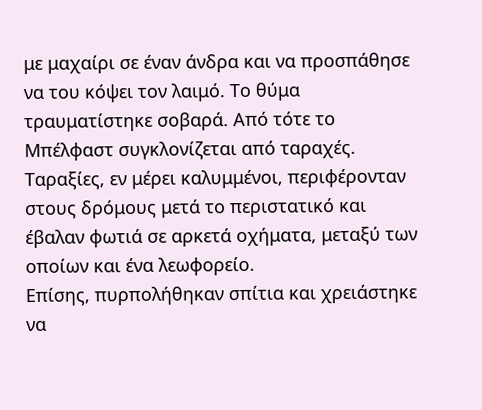με μαχαίρι σε έναν άνδρα και να προσπάθησε να του κόψει τον λαιμό. Το θύμα τραυματίστηκε σοβαρά. Από τότε το Μπέλφαστ συγκλονίζεται από ταραχές. Ταραξίες, εν μέρει καλυμμένοι, περιφέρονταν στους δρόμους μετά το περιστατικό και έβαλαν φωτιά σε αρκετά οχήματα, μεταξύ των οποίων και ένα λεωφορείο.
Επίσης, πυρπολήθηκαν σπίτια και χρειάστηκε να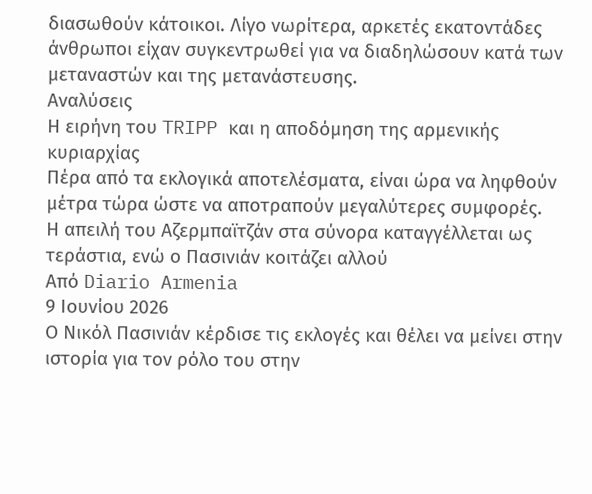διασωθούν κάτοικοι. Λίγο νωρίτερα, αρκετές εκατοντάδες άνθρωποι είχαν συγκεντρωθεί για να διαδηλώσουν κατά των μεταναστών και της μετανάστευσης.
Αναλύσεις
Η ειρήνη του TRIPP και η αποδόμηση της αρμενικής κυριαρχίας
Πέρα από τα εκλογικά αποτελέσματα, είναι ώρα να ληφθούν μέτρα τώρα ώστε να αποτραπούν μεγαλύτερες συμφορές.
Η απειλή του Αζερμπαϊτζάν στα σύνορα καταγγέλλεται ως τεράστια, ενώ ο Πασινιάν κοιτάζει αλλού
Από Diario Armenia
9 Ιουνίου 2026
Ο Νικόλ Πασινιάν κέρδισε τις εκλογές και θέλει να μείνει στην ιστορία για τον ρόλο του στην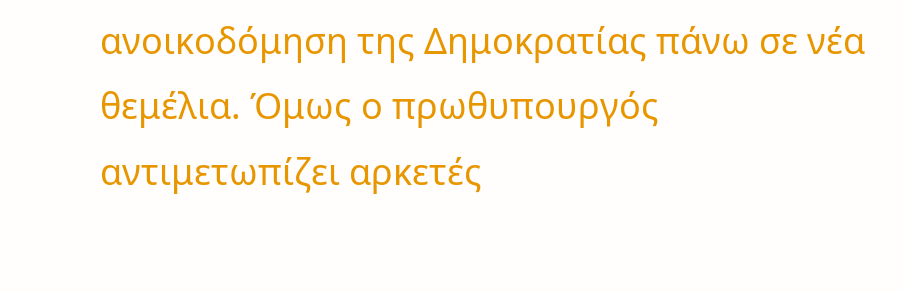ανοικοδόμηση της Δημοκρατίας πάνω σε νέα θεμέλια. Όμως ο πρωθυπουργός αντιμετωπίζει αρκετές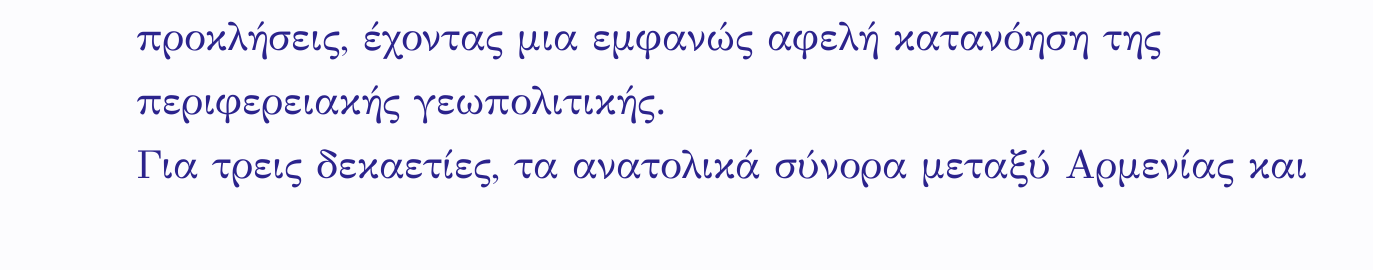προκλήσεις, έχοντας μια εμφανώς αφελή κατανόηση της περιφερειακής γεωπολιτικής.
Για τρεις δεκαετίες, τα ανατολικά σύνορα μεταξύ Αρμενίας και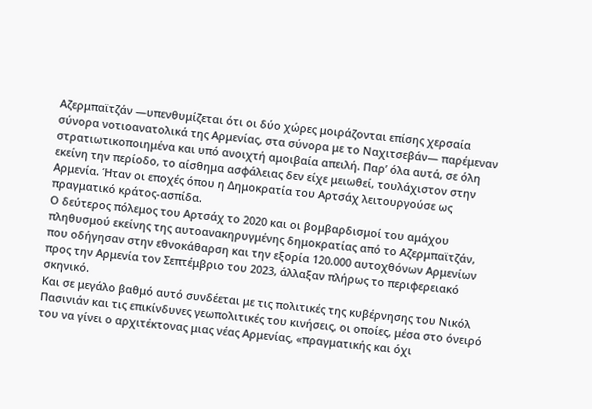Αζερμπαϊτζάν —υπενθυμίζεται ότι οι δύο χώρες μοιράζονται επίσης χερσαία σύνορα νοτιοανατολικά της Αρμενίας, στα σύνορα με το Ναχιτσεβάν— παρέμεναν στρατιωτικοποιημένα και υπό ανοιχτή αμοιβαία απειλή. Παρ’ όλα αυτά, σε όλη εκείνη την περίοδο, το αίσθημα ασφάλειας δεν είχε μειωθεί, τουλάχιστον στην Αρμενία. Ήταν οι εποχές όπου η Δημοκρατία του Αρτσάχ λειτουργούσε ως πραγματικό κράτος-ασπίδα.
Ο δεύτερος πόλεμος του Αρτσάχ το 2020 και οι βομβαρδισμοί του αμάχου πληθυσμού εκείνης της αυτοανακηρυγμένης δημοκρατίας από το Αζερμπαϊτζάν, που οδήγησαν στην εθνοκάθαρση και την εξορία 120.000 αυτοχθόνων Αρμενίων προς την Αρμενία τον Σεπτέμβριο του 2023, άλλαξαν πλήρως το περιφερειακό σκηνικό.
Και σε μεγάλο βαθμό αυτό συνδέεται με τις πολιτικές της κυβέρνησης του Νικόλ Πασινιάν και τις επικίνδυνες γεωπολιτικές του κινήσεις, οι οποίες, μέσα στο όνειρό του να γίνει ο αρχιτέκτονας μιας νέας Αρμενίας, «πραγματικής και όχι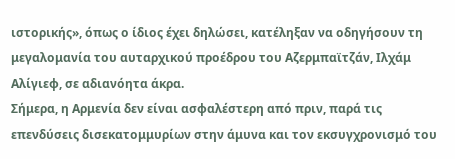ιστορικής», όπως ο ίδιος έχει δηλώσει, κατέληξαν να οδηγήσουν τη μεγαλομανία του αυταρχικού προέδρου του Αζερμπαϊτζάν, Ιλχάμ Αλίγιεφ, σε αδιανόητα άκρα.
Σήμερα, η Αρμενία δεν είναι ασφαλέστερη από πριν, παρά τις επενδύσεις δισεκατομμυρίων στην άμυνα και τον εκσυγχρονισμό του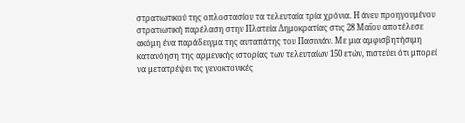στρατιωτικού της οπλοστασίου τα τελευταία τρία χρόνια. Η άνευ προηγουμένου στρατιωτική παρέλαση στην Πλατεία Δημοκρατίας στις 28 Μαΐου αποτέλεσε ακόμη ένα παράδειγμα της αυταπάτης του Πασινιάν. Με μια αμφισβητήσιμη κατανόηση της αρμενικής ιστορίας των τελευταίων 150 ετών, πιστεύει ότι μπορεί να μετατρέψει τις γενοκτονικές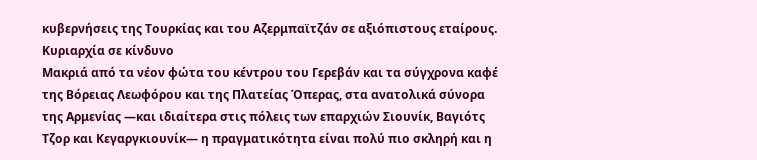κυβερνήσεις της Τουρκίας και του Αζερμπαϊτζάν σε αξιόπιστους εταίρους.
Κυριαρχία σε κίνδυνο
Μακριά από τα νέον φώτα του κέντρου του Γερεβάν και τα σύγχρονα καφέ της Βόρειας Λεωφόρου και της Πλατείας Όπερας, στα ανατολικά σύνορα της Αρμενίας —και ιδιαίτερα στις πόλεις των επαρχιών Σιουνίκ, Βαγιότς Τζορ και Κεγαργκιουνίκ— η πραγματικότητα είναι πολύ πιο σκληρή και η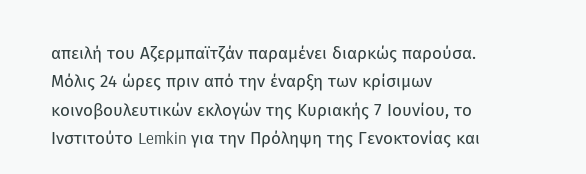απειλή του Αζερμπαϊτζάν παραμένει διαρκώς παρούσα.
Μόλις 24 ώρες πριν από την έναρξη των κρίσιμων κοινοβουλευτικών εκλογών της Κυριακής 7 Ιουνίου, το Ινστιτούτο Lemkin για την Πρόληψη της Γενοκτονίας και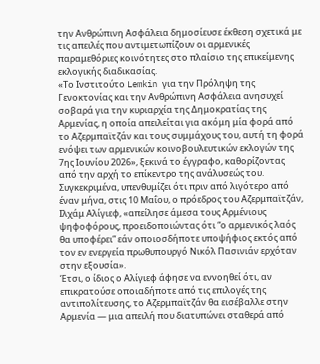την Ανθρώπινη Ασφάλεια δημοσίευσε έκθεση σχετικά με τις απειλές που αντιμετωπίζουν οι αρμενικές παραμεθόριες κοινότητες στο πλαίσιο της επικείμενης εκλογικής διαδικασίας.
«Το Ινστιτούτο Lemkin για την Πρόληψη της Γενοκτονίας και την Ανθρώπινη Ασφάλεια ανησυχεί σοβαρά για την κυριαρχία της Δημοκρατίας της Αρμενίας, η οποία απειλείται για ακόμη μία φορά από το Αζερμπαϊτζάν και τους συμμάχους του, αυτή τη φορά ενόψει των αρμενικών κοινοβουλευτικών εκλογών της 7ης Ιουνίου 2026», ξεκινά το έγγραφο, καθορίζοντας από την αρχή το επίκεντρο της ανάλυσεώς του.
Συγκεκριμένα, υπενθυμίζει ότι πριν από λιγότερο από έναν μήνα, στις 10 Μαΐου, ο πρόεδρος του Αζερμπαϊτζάν, Ιλχάμ Αλίγιεφ, «απείλησε άμεσα τους Αρμένιους ψηφοφόρους, προειδοποιώντας ότι “ο αρμενικός λαός θα υποφέρει” εάν οποιοσδήποτε υποψήφιος εκτός από τον εν ενεργεία πρωθυπουργό Νικόλ Πασινιάν ερχόταν στην εξουσία».
Έτσι, ο ίδιος ο Αλίγιεφ άφησε να εννοηθεί ότι, αν επικρατούσε οποιαδήποτε από τις επιλογές της αντιπολίτευσης, το Αζερμπαϊτζάν θα εισέβαλλε στην Αρμενία — μια απειλή που διατυπώνει σταθερά από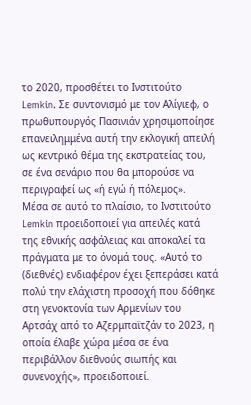το 2020, προσθέτει το Ινστιτούτο Lemkin. Σε συντονισμό με τον Αλίγιεφ, ο πρωθυπουργός Πασινιάν χρησιμοποίησε επανειλημμένα αυτή την εκλογική απειλή ως κεντρικό θέμα της εκστρατείας του, σε ένα σενάριο που θα μπορούσε να περιγραφεί ως «ή εγώ ή πόλεμος».
Μέσα σε αυτό το πλαίσιο, το Ινστιτούτο Lemkin προειδοποιεί για απειλές κατά της εθνικής ασφάλειας και αποκαλεί τα πράγματα με το όνομά τους. «Αυτό το (διεθνές) ενδιαφέρον έχει ξεπεράσει κατά πολύ την ελάχιστη προσοχή που δόθηκε στη γενοκτονία των Αρμενίων του Αρτσάχ από το Αζερμπαϊτζάν το 2023, η οποία έλαβε χώρα μέσα σε ένα περιβάλλον διεθνούς σιωπής και συνενοχής», προειδοποιεί.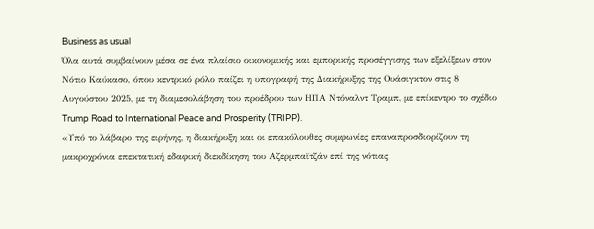Business as usual
Όλα αυτά συμβαίνουν μέσα σε ένα πλαίσιο οικονομικής και εμπορικής προσέγγισης των εξελίξεων στον Νότιο Καύκασο, όπου κεντρικό ρόλο παίζει η υπογραφή της Διακήρυξης της Ουάσιγκτον στις 8 Αυγούστου 2025, με τη διαμεσολάβηση του προέδρου των ΗΠΑ Ντόναλντ Τραμπ, με επίκεντρο το σχέδιο Trump Road to International Peace and Prosperity (TRIPP).
«Υπό το λάβαρο της ειρήνης, η διακήρυξη και οι επακόλουθες συμφωνίες επαναπροσδιορίζουν τη μακροχρόνια επεκτατική εδαφική διεκδίκηση του Αζερμπαϊτζάν επί της νότιας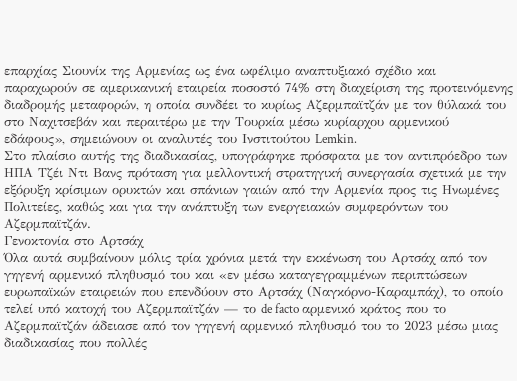επαρχίας Σιουνίκ της Αρμενίας ως ένα ωφέλιμο αναπτυξιακό σχέδιο και παραχωρούν σε αμερικανική εταιρεία ποσοστό 74% στη διαχείριση της προτεινόμενης διαδρομής μεταφορών, η οποία συνδέει το κυρίως Αζερμπαϊτζάν με τον θύλακά του στο Ναχιτσεβάν και περαιτέρω με την Τουρκία μέσω κυρίαρχου αρμενικού εδάφους», σημειώνουν οι αναλυτές του Ινστιτούτου Lemkin.
Στο πλαίσιο αυτής της διαδικασίας, υπογράφηκε πρόσφατα με τον αντιπρόεδρο των ΗΠΑ Τζέι Ντι Βανς πρόταση για μελλοντική στρατηγική συνεργασία σχετικά με την εξόρυξη κρίσιμων ορυκτών και σπάνιων γαιών από την Αρμενία προς τις Ηνωμένες Πολιτείες, καθώς και για την ανάπτυξη των ενεργειακών συμφερόντων του Αζερμπαϊτζάν.
Γενοκτονία στο Αρτσάχ
Όλα αυτά συμβαίνουν μόλις τρία χρόνια μετά την εκκένωση του Αρτσάχ από τον γηγενή αρμενικό πληθυσμό του και «εν μέσω καταγεγραμμένων περιπτώσεων ευρωπαϊκών εταιρειών που επενδύουν στο Αρτσάχ (Ναγκόρνο-Καραμπάχ), το οποίο τελεί υπό κατοχή του Αζερμπαϊτζάν — το de facto αρμενικό κράτος που το Αζερμπαϊτζάν άδειασε από τον γηγενή αρμενικό πληθυσμό του το 2023 μέσω μιας διαδικασίας που πολλές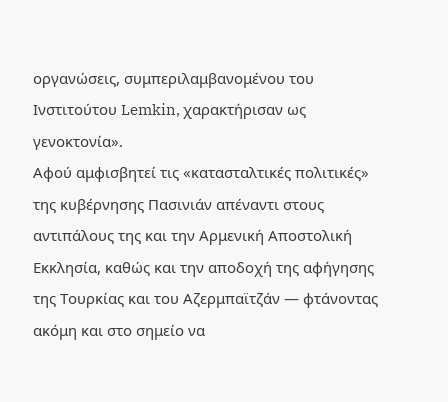οργανώσεις, συμπεριλαμβανομένου του Ινστιτούτου Lemkin, χαρακτήρισαν ως γενοκτονία».
Αφού αμφισβητεί τις «κατασταλτικές πολιτικές» της κυβέρνησης Πασινιάν απέναντι στους αντιπάλους της και την Αρμενική Αποστολική Εκκλησία, καθώς και την αποδοχή της αφήγησης της Τουρκίας και του Αζερμπαϊτζάν — φτάνοντας ακόμη και στο σημείο να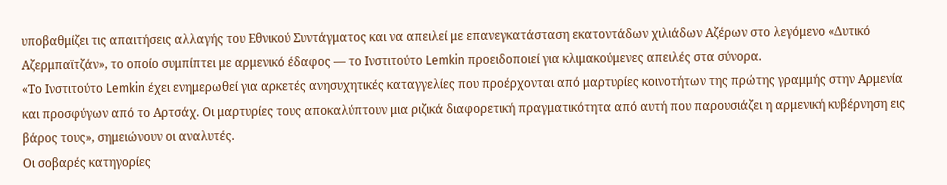υποβαθμίζει τις απαιτήσεις αλλαγής του Εθνικού Συντάγματος και να απειλεί με επανεγκατάσταση εκατοντάδων χιλιάδων Αζέρων στο λεγόμενο «Δυτικό Αζερμπαϊτζάν», το οποίο συμπίπτει με αρμενικό έδαφος — το Ινστιτούτο Lemkin προειδοποιεί για κλιμακούμενες απειλές στα σύνορα.
«Το Ινστιτούτο Lemkin έχει ενημερωθεί για αρκετές ανησυχητικές καταγγελίες που προέρχονται από μαρτυρίες κοινοτήτων της πρώτης γραμμής στην Αρμενία και προσφύγων από το Αρτσάχ. Οι μαρτυρίες τους αποκαλύπτουν μια ριζικά διαφορετική πραγματικότητα από αυτή που παρουσιάζει η αρμενική κυβέρνηση εις βάρος τους», σημειώνουν οι αναλυτές.
Οι σοβαρές κατηγορίες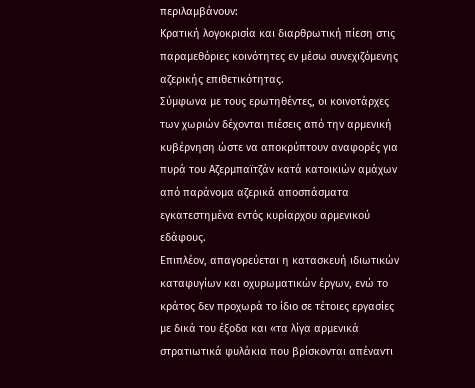περιλαμβάνουν:
Κρατική λογοκρισία και διαρθρωτική πίεση στις παραμεθόριες κοινότητες εν μέσω συνεχιζόμενης αζερικής επιθετικότητας.
Σύμφωνα με τους ερωτηθέντες, οι κοινοτάρχες των χωριών δέχονται πιέσεις από την αρμενική κυβέρνηση ώστε να αποκρύπτουν αναφορές για πυρά του Αζερμπαϊτζάν κατά κατοικιών αμάχων από παράνομα αζερικά αποσπάσματα εγκατεστημένα εντός κυρίαρχου αρμενικού εδάφους.
Επιπλέον, απαγορεύεται η κατασκευή ιδιωτικών καταφυγίων και οχυρωματικών έργων, ενώ το κράτος δεν προχωρά το ίδιο σε τέτοιες εργασίες με δικά του έξοδα και «τα λίγα αρμενικά στρατιωτικά φυλάκια που βρίσκονται απέναντι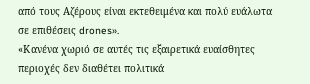από τους Αζέρους είναι εκτεθειμένα και πολύ ευάλωτα σε επιθέσεις drones».
«Κανένα χωριό σε αυτές τις εξαιρετικά ευαίσθητες περιοχές δεν διαθέτει πολιτικά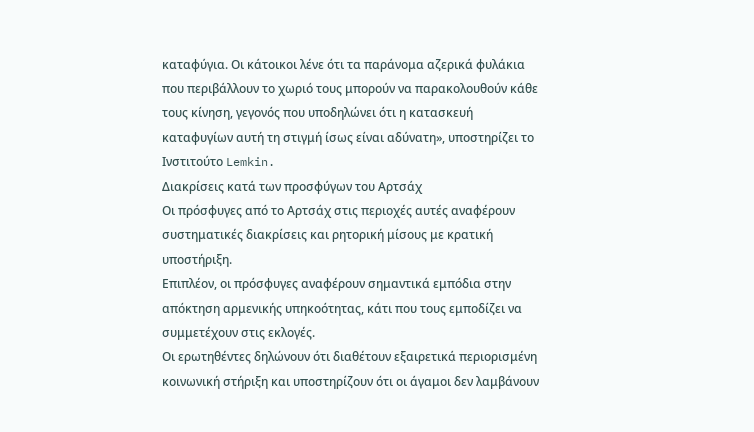καταφύγια. Οι κάτοικοι λένε ότι τα παράνομα αζερικά φυλάκια που περιβάλλουν το χωριό τους μπορούν να παρακολουθούν κάθε τους κίνηση, γεγονός που υποδηλώνει ότι η κατασκευή καταφυγίων αυτή τη στιγμή ίσως είναι αδύνατη», υποστηρίζει το Ινστιτούτο Lemkin.
Διακρίσεις κατά των προσφύγων του Αρτσάχ
Οι πρόσφυγες από το Αρτσάχ στις περιοχές αυτές αναφέρουν συστηματικές διακρίσεις και ρητορική μίσους με κρατική υποστήριξη.
Επιπλέον, οι πρόσφυγες αναφέρουν σημαντικά εμπόδια στην απόκτηση αρμενικής υπηκοότητας, κάτι που τους εμποδίζει να συμμετέχουν στις εκλογές.
Οι ερωτηθέντες δηλώνουν ότι διαθέτουν εξαιρετικά περιορισμένη κοινωνική στήριξη και υποστηρίζουν ότι οι άγαμοι δεν λαμβάνουν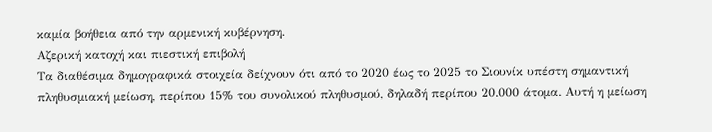καμία βοήθεια από την αρμενική κυβέρνηση.
Αζερική κατοχή και πιεστική επιβολή
Τα διαθέσιμα δημογραφικά στοιχεία δείχνουν ότι από το 2020 έως το 2025 το Σιουνίκ υπέστη σημαντική πληθυσμιακή μείωση, περίπου 15% του συνολικού πληθυσμού, δηλαδή περίπου 20.000 άτομα. Αυτή η μείωση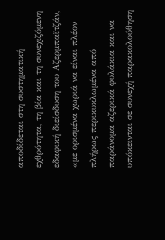αποδίδεται στη συστηματική εχθρότητα, τη βία και τη συνεχιζόμενη εδαφική διείσδυση του Αζερμπαϊτζάν, «με ορισμένα χωριά να είναι πλέον πλήρως περικυκλωμένα από παράνομα αζερικά φυλάκια και να υπόκεινται σε συνεχή παρακολούθηση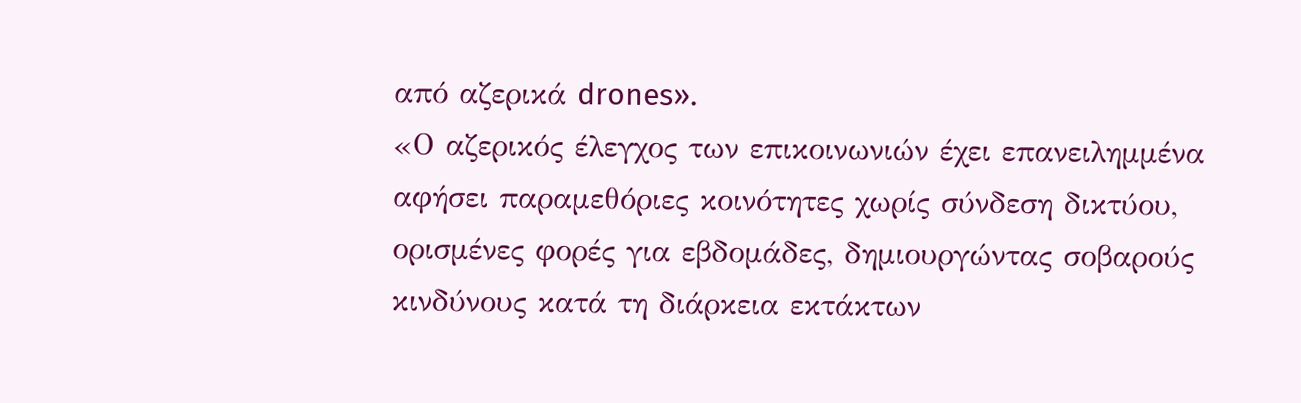από αζερικά drones».
«Ο αζερικός έλεγχος των επικοινωνιών έχει επανειλημμένα αφήσει παραμεθόριες κοινότητες χωρίς σύνδεση δικτύου, ορισμένες φορές για εβδομάδες, δημιουργώντας σοβαρούς κινδύνους κατά τη διάρκεια εκτάκτων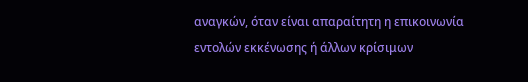αναγκών, όταν είναι απαραίτητη η επικοινωνία εντολών εκκένωσης ή άλλων κρίσιμων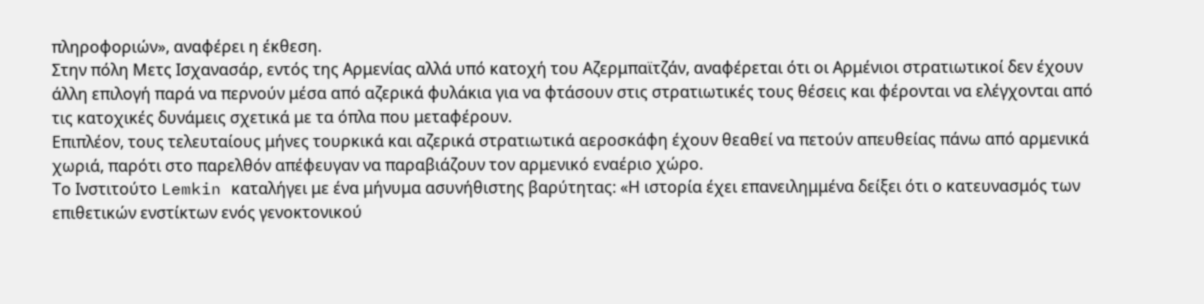πληροφοριών», αναφέρει η έκθεση.
Στην πόλη Μετς Ισχανασάρ, εντός της Αρμενίας αλλά υπό κατοχή του Αζερμπαϊτζάν, αναφέρεται ότι οι Αρμένιοι στρατιωτικοί δεν έχουν άλλη επιλογή παρά να περνούν μέσα από αζερικά φυλάκια για να φτάσουν στις στρατιωτικές τους θέσεις και φέρονται να ελέγχονται από τις κατοχικές δυνάμεις σχετικά με τα όπλα που μεταφέρουν.
Επιπλέον, τους τελευταίους μήνες τουρκικά και αζερικά στρατιωτικά αεροσκάφη έχουν θεαθεί να πετούν απευθείας πάνω από αρμενικά χωριά, παρότι στο παρελθόν απέφευγαν να παραβιάζουν τον αρμενικό εναέριο χώρο.
Το Ινστιτούτο Lemkin καταλήγει με ένα μήνυμα ασυνήθιστης βαρύτητας: «Η ιστορία έχει επανειλημμένα δείξει ότι ο κατευνασμός των επιθετικών ενστίκτων ενός γενοκτονικού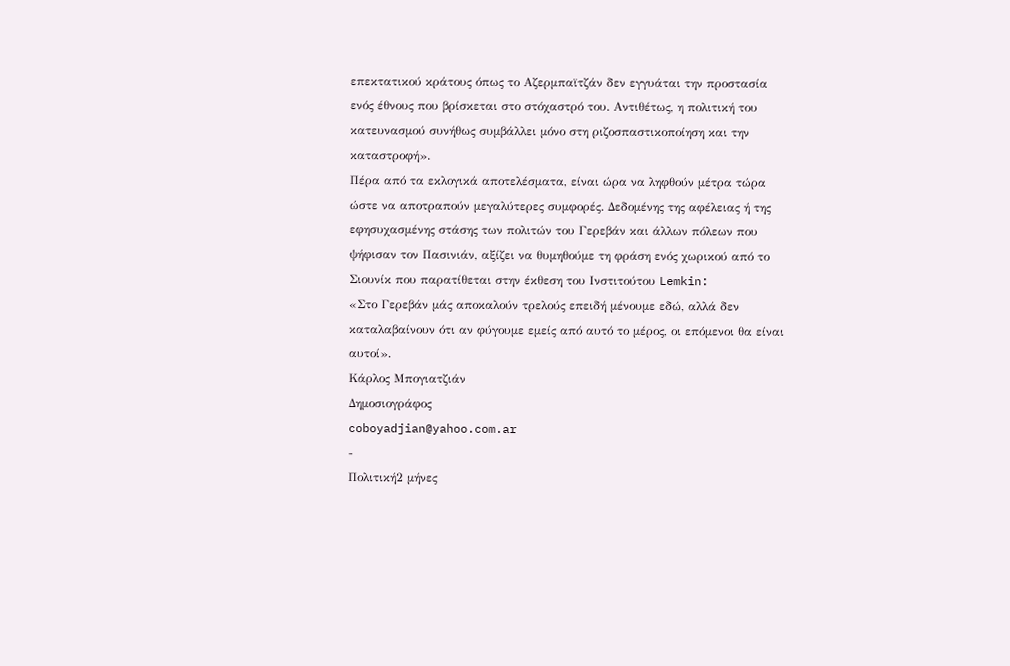επεκτατικού κράτους όπως το Αζερμπαϊτζάν δεν εγγυάται την προστασία ενός έθνους που βρίσκεται στο στόχαστρό του. Αντιθέτως, η πολιτική του κατευνασμού συνήθως συμβάλλει μόνο στη ριζοσπαστικοποίηση και την καταστροφή».
Πέρα από τα εκλογικά αποτελέσματα, είναι ώρα να ληφθούν μέτρα τώρα ώστε να αποτραπούν μεγαλύτερες συμφορές. Δεδομένης της αφέλειας ή της εφησυχασμένης στάσης των πολιτών του Γερεβάν και άλλων πόλεων που ψήφισαν τον Πασινιάν, αξίζει να θυμηθούμε τη φράση ενός χωρικού από το Σιουνίκ που παρατίθεται στην έκθεση του Ινστιτούτου Lemkin:
«Στο Γερεβάν μάς αποκαλούν τρελούς επειδή μένουμε εδώ, αλλά δεν καταλαβαίνουν ότι αν φύγουμε εμείς από αυτό το μέρος, οι επόμενοι θα είναι αυτοί».
Κάρλος Μπογιατζιάν
Δημοσιογράφος
coboyadjian@yahoo.com.ar
-
Πολιτική2 μήνες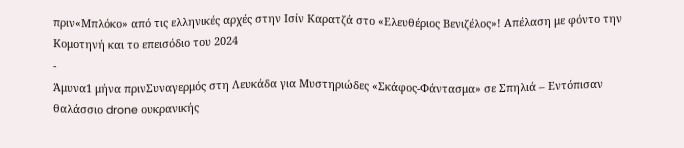πριν«Μπλόκο» από τις ελληνικές αρχές στην Ισίν Καρατζά στο «Ελευθέριος Βενιζέλος»! Απέλαση με φόντο την Κομοτηνή και το επεισόδιο του 2024
-
Άμυνα1 μήνα πρινΣυναγερμός στη Λευκάδα για Μυστηριώδες «Σκάφος-Φάντασμα» σε Σπηλιά – Εντόπισαν θαλάσσιο drone ουκρανικής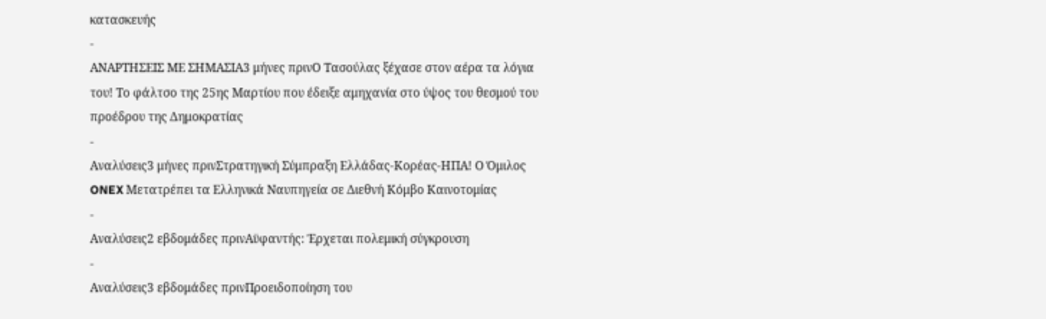κατασκευής
-
ΑΝΑΡΤΗΣΕΙΣ ΜΕ ΣΗΜΑΣΙΑ3 μήνες πρινΟ Τασούλας ξέχασε στον αέρα τα λόγια του! Το φάλτσο της 25ης Μαρτίου που έδειξε αμηχανία στο ύψος του θεσμού του προέδρου της Δημοκρατίας
-
Αναλύσεις3 μήνες πρινΣτρατηγική Σύμπραξη Ελλάδας-Κορέας-ΗΠΑ! Ο Όμιλος ONEX Μετατρέπει τα Ελληνικά Ναυπηγεία σε Διεθνή Κόμβο Καινοτομίας
-
Αναλύσεις2 εβδομάδες πρινΑϋφαντής: Έρχεται πολεμική σύγκρουση
-
Αναλύσεις3 εβδομάδες πρινΠροειδοποίηση του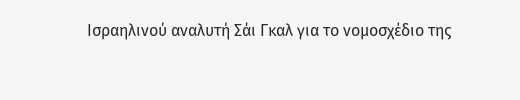Ισραηλινού αναλυτή Σάι Γκαλ για το νομοσχέδιο της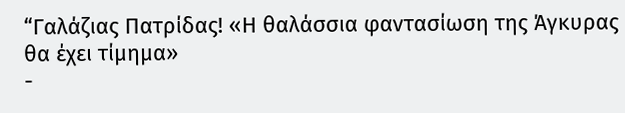“Γαλάζιας Πατρίδας! «Η θαλάσσια φαντασίωση της Άγκυρας θα έχει τίμημα»
-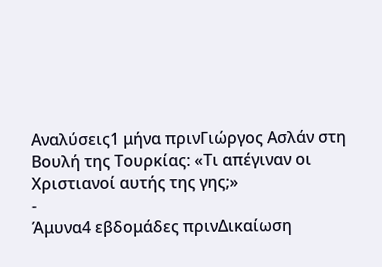Αναλύσεις1 μήνα πρινΓιώργος Ασλάν στη Βουλή της Τουρκίας: «Τι απέγιναν οι Χριστιανοί αυτής της γης;»
-
Άμυνα4 εβδομάδες πρινΔικαίωση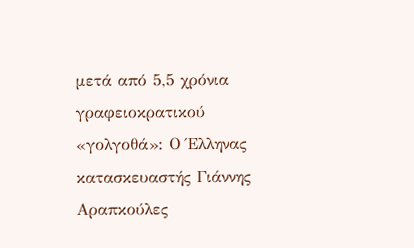μετά από 5,5 χρόνια γραφειοκρατικού «γολγοθά»: Ο Έλληνας κατασκευαστής Γιάννης Αραπκούλες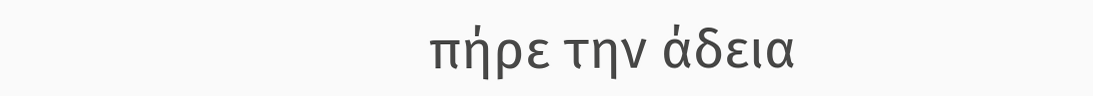πήρε την άδεια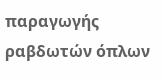παραγωγής ραβδωτών όπλων